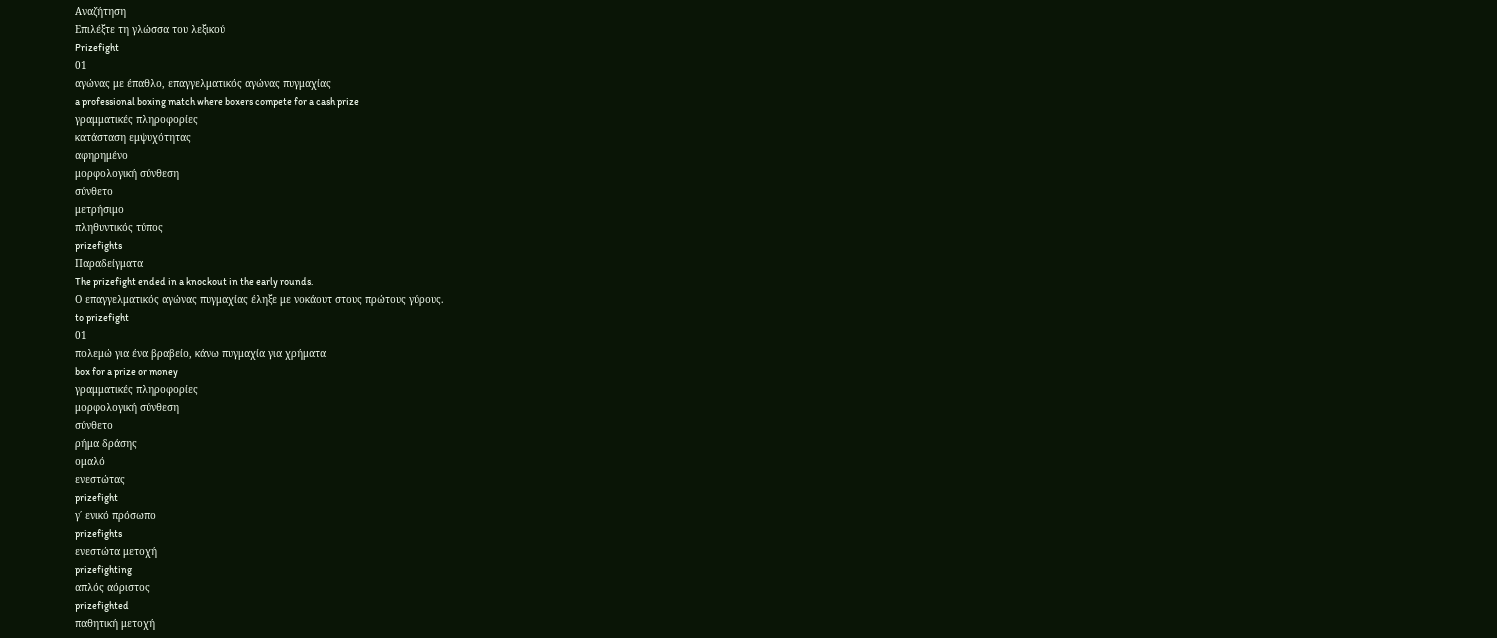Αναζήτηση
Επιλέξτε τη γλώσσα του λεξικού
Prizefight
01
αγώνας με έπαθλο, επαγγελματικός αγώνας πυγμαχίας
a professional boxing match where boxers compete for a cash prize
γραμματικές πληροφορίες
κατάσταση εμψυχότητας
αφηρημένο
μορφολογική σύνθεση
σύνθετο
μετρήσιμο
πληθυντικός τύπος
prizefights
Παραδείγματα
The prizefight ended in a knockout in the early rounds.
Ο επαγγελματικός αγώνας πυγμαχίας έληξε με νοκάουτ στους πρώτους γύρους.
to prizefight
01
πολεμώ για ένα βραβείο, κάνω πυγμαχία για χρήματα
box for a prize or money
γραμματικές πληροφορίες
μορφολογική σύνθεση
σύνθετο
ρήμα δράσης
ομαλό
ενεστώτας
prizefight
γ΄ ενικό πρόσωπο
prizefights
ενεστώτα μετοχή
prizefighting
απλός αόριστος
prizefighted
παθητική μετοχή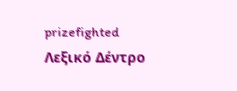prizefighted
Λεξικό Δέντρο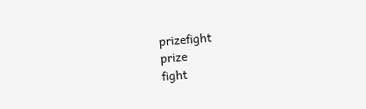prizefight
prize
fight